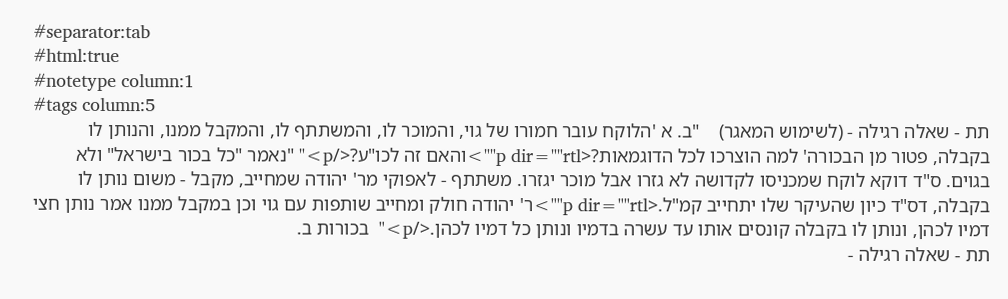#separator:tab
#html:true
#notetype column:1
#tags column:5
תת - שאלה רגילה - (לשימוש המאגר)    "ב. א 'הלוקח עובר חמורו של גוי, והמוכר לו, והמשתתף לו, והמקבל ממנו, והנותן לו בקבלה, פטור מן הבכורה' למה הוצרכו לכל הדוגמאות?<p dir=""rtl"">והאם זה לכו"ע?</p>" "נאמר "כל בכור בישראל" ולא בגוים. ס"ד דוקא לוקח שמכניסו לקדושה לא גזרו אבל מוכר יגזרו. משתתף - לאפוקי מר' יהודה שמחייב, מקבל - משום נותן לו בקבלה, דס"ד כיון שהעיקר שלו יתחייב קמ"ל.<p dir=""rtl"">ר' יהודה חולק ומחייב שותפות עם גוי וכן במקבל ממנו אמר נותן חצי דמיו לכהן, ונותן לו בקבלה קונסים אותו עד עשרה בדמיו ונותן כל דמיו לכהן.</p>"  בכורות ב.
תת - שאלה רגילה -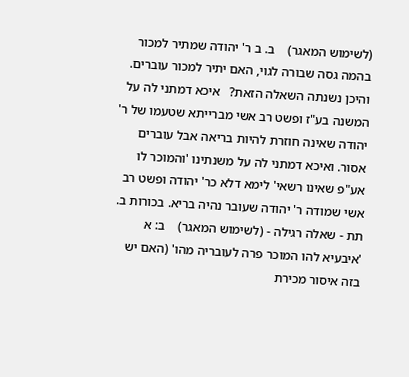(לשימוש המאגר)    ב. ב ר' יהודה שמתיר למכור בהמה גסה שבורה לגוי, האם יתיר למכור עוברים. והיכן נשנתה השאלה הזאת?   איכא דמתני לה על המשנה בע"ז ופשט רב אשי מברייתא שטעמו של ר' יהודה שאינה חוזרת להיות בריאה אבל עוברים אסור. ואיכא דמתני לה על משנתינו 'והמוכר לו אע"פ שאינו רשאי' לימא דלא כר' יהודה ופשט רב אשי שמודה ר' יהודה שעובר נהיה בריא. בכורות ב.
תת - שאלה רגילה - (לשימוש המאגר)    ב: א 'איבעיא להו המוכר פרה לעובריה מהו' (האם יש בזה איסור מכירת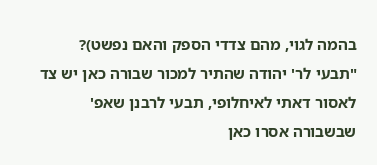בהמה לגוי, מהם צדדי הספק והאם נפשט)?    "תבעי לר' יהודה שהתיר למכור שבורה כאן יש צד לאסור דאתי לאיחלופי, תבעי לרבנן שאפ' שבשבורה אסרו כאן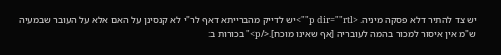יש צד להתיר דלא פסקה מיניה. <p dir=""rtl"">יש לדייק מהברייתא דאף לר"י לא קנסינן על האם אלא על העובר שבמעיה ש"מ אין איסור למכור בהמה לעובריה [אף שאינו מוכח].</p>" בכורות ב: